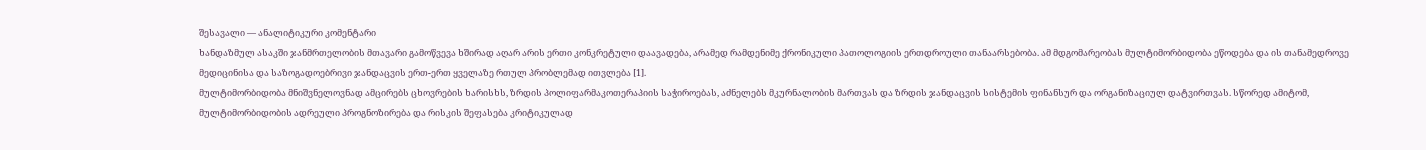შესავალი — ანალიტიკური კომენტარი
ხანდაზმულ ასაკში ჯანმრთელობის მთავარი გამოწვევა ხშირად აღარ არის ერთი კონკრეტული დაავადება, არამედ რამდენიმე ქრონიკული პათოლოგიის ერთდროული თანაარსებობა. ამ მდგომარეობას მულტიმორბიდობა ეწოდება და ის თანამედროვე მედიცინისა და საზოგადოებრივი ჯანდაცვის ერთ-ერთ ყველაზე რთულ პრობლემად ითვლება [1].
მულტიმორბიდობა მნიშვნელოვნად ამცირებს ცხოვრების ხარისხს, ზრდის პოლიფარმაკოთერაპიის საჭიროებას, აძნელებს მკურნალობის მართვას და ზრდის ჯანდაცვის სისტემის ფინანსურ და ორგანიზაციულ დატვირთვას. სწორედ ამიტომ, მულტიმორბიდობის ადრეული პროგნოზირება და რისკის შეფასება კრიტიკულად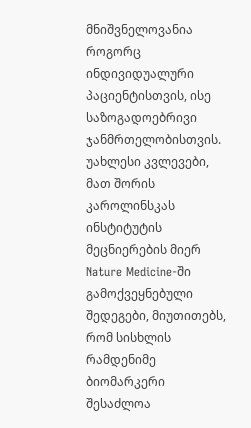მნიშვნელოვანია როგორც ინდივიდუალური პაციენტისთვის, ისე საზოგადოებრივი ჯანმრთელობისთვის.
უახლესი კვლევები, მათ შორის კაროლინსკას ინსტიტუტის მეცნიერების მიერ Nature Medicine-ში გამოქვეყნებული შედეგები, მიუთითებს, რომ სისხლის რამდენიმე ბიომარკერი შესაძლოა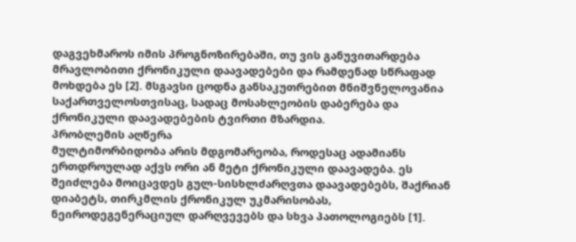დაგვეხმაროს იმის პროგნოზირებაში, თუ ვის განუვითარდება მრავლობითი ქრონიკული დაავადებები და რამდენად სწრაფად მოხდება ეს [2]. მსგავსი ცოდნა განსაკუთრებით მნიშვნელოვანია საქართველოსთვისაც, სადაც მოსახლეობის დაბერება და ქრონიკული დაავადებების ტვირთი მზარდია.
პრობლემის აღწერა
მულტიმორბიდობა არის მდგომარეობა, როდესაც ადამიანს ერთდროულად აქვს ორი ან მეტი ქრონიკული დაავადება. ეს შეიძლება მოიცავდეს გულ-სისხლძარღვთა დაავადებებს, შაქრიან დიაბეტს, თირკმლის ქრონიკულ უკმარისობას, ნეიროდეგენერაციულ დარღვევებს და სხვა პათოლოგიებს [1].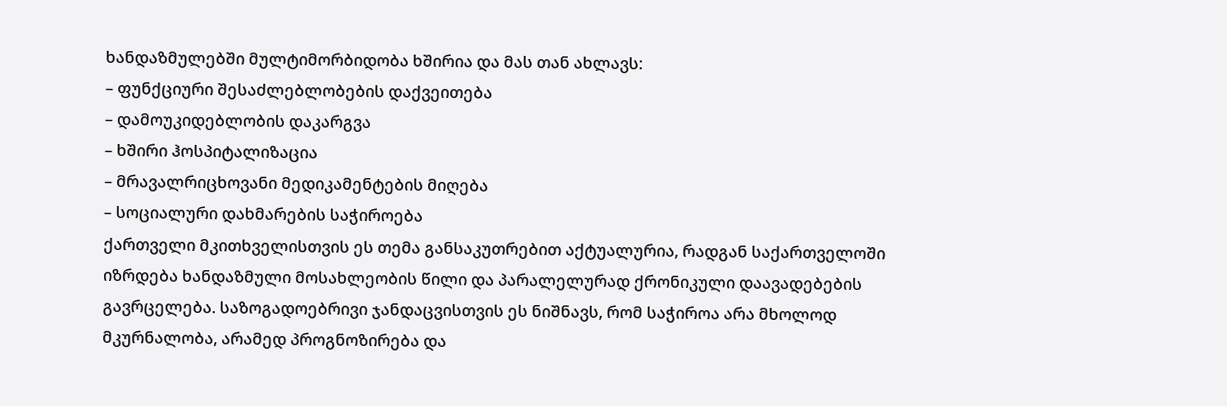ხანდაზმულებში მულტიმორბიდობა ხშირია და მას თან ახლავს:
– ფუნქციური შესაძლებლობების დაქვეითება
– დამოუკიდებლობის დაკარგვა
– ხშირი ჰოსპიტალიზაცია
– მრავალრიცხოვანი მედიკამენტების მიღება
– სოციალური დახმარების საჭიროება
ქართველი მკითხველისთვის ეს თემა განსაკუთრებით აქტუალურია, რადგან საქართველოში იზრდება ხანდაზმული მოსახლეობის წილი და პარალელურად ქრონიკული დაავადებების გავრცელება. საზოგადოებრივი ჯანდაცვისთვის ეს ნიშნავს, რომ საჭიროა არა მხოლოდ მკურნალობა, არამედ პროგნოზირება და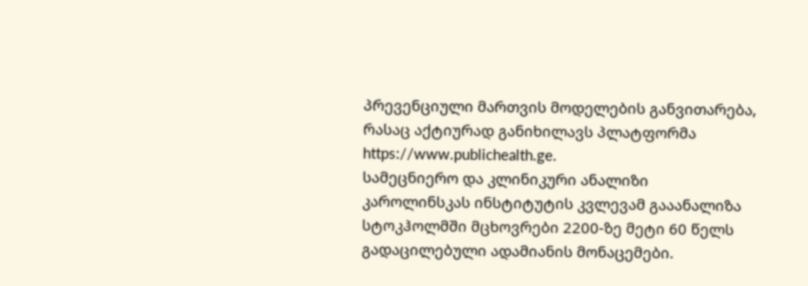პრევენციული მართვის მოდელების განვითარება, რასაც აქტიურად განიხილავს პლატფორმა https://www.publichealth.ge.
სამეცნიერო და კლინიკური ანალიზი
კაროლინსკას ინსტიტუტის კვლევამ გააანალიზა სტოკჰოლმში მცხოვრები 2200-ზე მეტი 60 წელს გადაცილებული ადამიანის მონაცემები.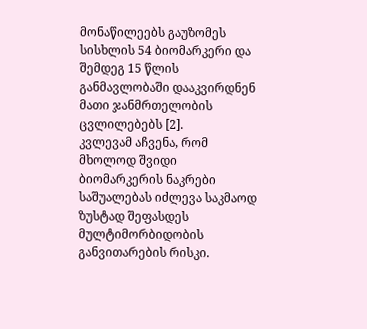მონაწილეებს გაუზომეს სისხლის 54 ბიომარკერი და შემდეგ 15 წლის განმავლობაში დააკვირდნენ მათი ჯანმრთელობის ცვლილებებს [2].
კვლევამ აჩვენა, რომ მხოლოდ შვიდი ბიომარკერის ნაკრები საშუალებას იძლევა საკმაოდ ზუსტად შეფასდეს მულტიმორბიდობის განვითარების რისკი.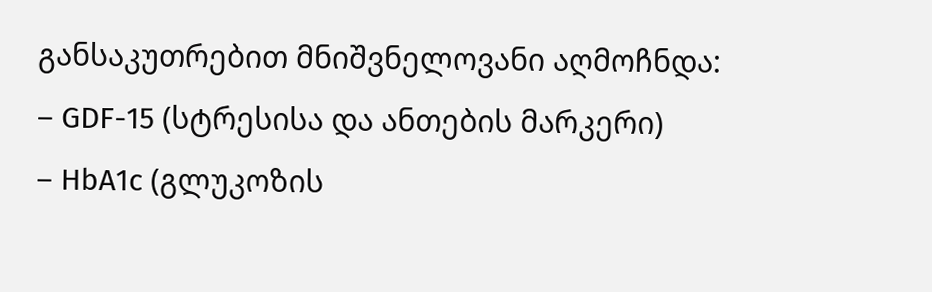განსაკუთრებით მნიშვნელოვანი აღმოჩნდა:
– GDF-15 (სტრესისა და ანთების მარკერი)
– HbA1c (გლუკოზის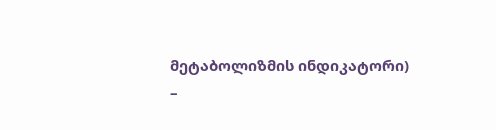მეტაბოლიზმის ინდიკატორი)
–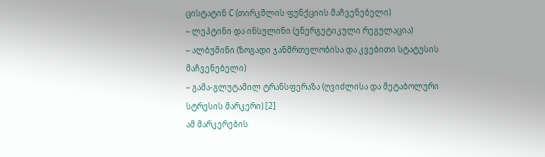ცისტატინ C (თირკმლის ფუნქციის მაჩვენებელი)
– ლეპტინი და ინსულინი (ენერგეტიკული რეგულაცია)
– ალბუმინი (ზოგადი ჯანმრთელობისა და კვებითი სტატუსის მაჩვენებელი)
– გამა-გლუტამილ ტრანსფერაზა (ღვიძლისა და მეტაბოლური სტრესის მარკერი) [2]
ამ მარკერების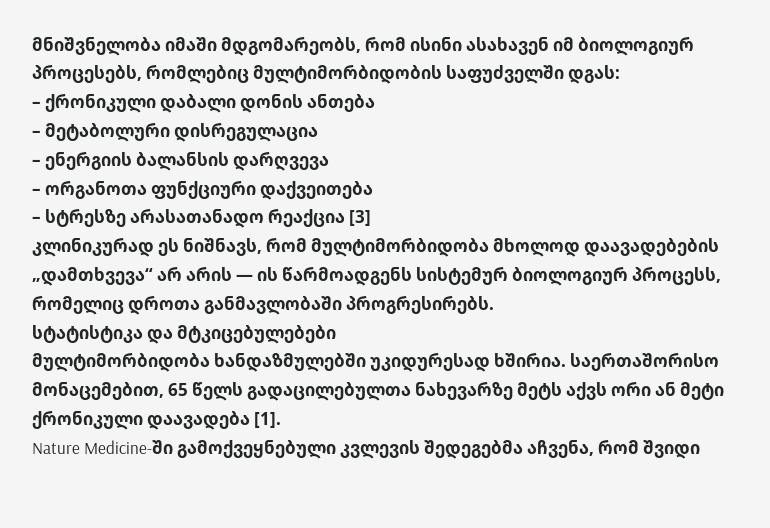მნიშვნელობა იმაში მდგომარეობს, რომ ისინი ასახავენ იმ ბიოლოგიურ პროცესებს, რომლებიც მულტიმორბიდობის საფუძველში დგას:
– ქრონიკული დაბალი დონის ანთება
– მეტაბოლური დისრეგულაცია
– ენერგიის ბალანსის დარღვევა
– ორგანოთა ფუნქციური დაქვეითება
– სტრესზე არასათანადო რეაქცია [3]
კლინიკურად ეს ნიშნავს, რომ მულტიმორბიდობა მხოლოდ დაავადებების „დამთხვევა“ არ არის — ის წარმოადგენს სისტემურ ბიოლოგიურ პროცესს, რომელიც დროთა განმავლობაში პროგრესირებს.
სტატისტიკა და მტკიცებულებები
მულტიმორბიდობა ხანდაზმულებში უკიდურესად ხშირია. საერთაშორისო მონაცემებით, 65 წელს გადაცილებულთა ნახევარზე მეტს აქვს ორი ან მეტი ქრონიკული დაავადება [1].
Nature Medicine-ში გამოქვეყნებული კვლევის შედეგებმა აჩვენა, რომ შვიდი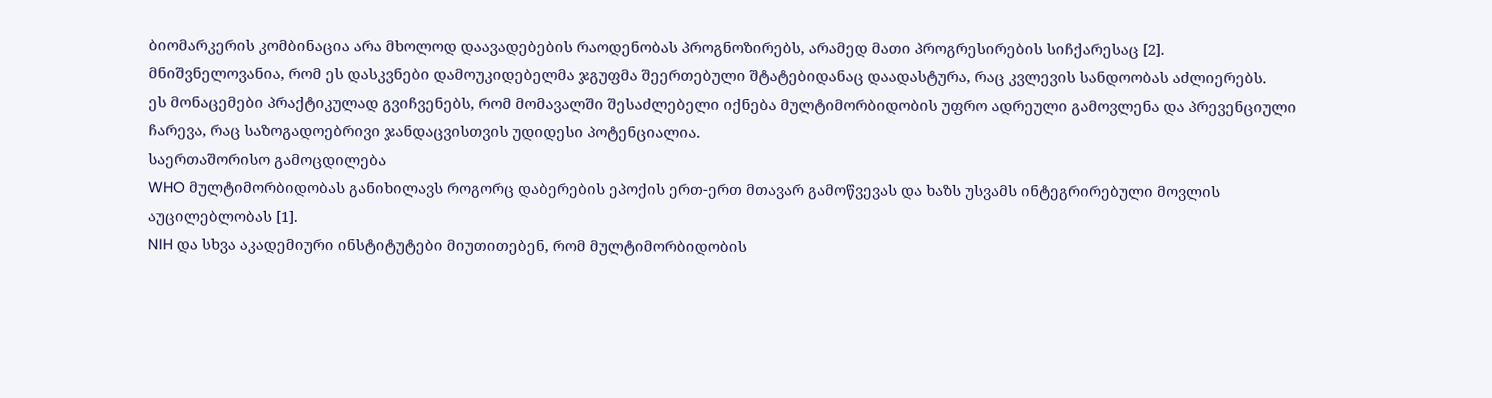ბიომარკერის კომბინაცია არა მხოლოდ დაავადებების რაოდენობას პროგნოზირებს, არამედ მათი პროგრესირების სიჩქარესაც [2].
მნიშვნელოვანია, რომ ეს დასკვნები დამოუკიდებელმა ჯგუფმა შეერთებული შტატებიდანაც დაადასტურა, რაც კვლევის სანდოობას აძლიერებს.
ეს მონაცემები პრაქტიკულად გვიჩვენებს, რომ მომავალში შესაძლებელი იქნება მულტიმორბიდობის უფრო ადრეული გამოვლენა და პრევენციული ჩარევა, რაც საზოგადოებრივი ჯანდაცვისთვის უდიდესი პოტენციალია.
საერთაშორისო გამოცდილება
WHO მულტიმორბიდობას განიხილავს როგორც დაბერების ეპოქის ერთ-ერთ მთავარ გამოწვევას და ხაზს უსვამს ინტეგრირებული მოვლის აუცილებლობას [1].
NIH და სხვა აკადემიური ინსტიტუტები მიუთითებენ, რომ მულტიმორბიდობის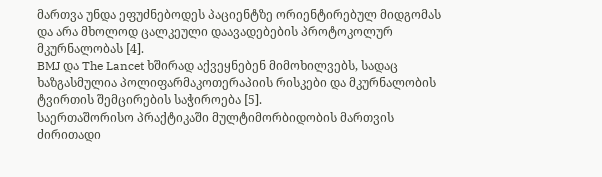მართვა უნდა ეფუძნებოდეს პაციენტზე ორიენტირებულ მიდგომას და არა მხოლოდ ცალკეული დაავადებების პროტოკოლურ მკურნალობას [4].
BMJ და The Lancet ხშირად აქვეყნებენ მიმოხილვებს, სადაც ხაზგასმულია პოლიფარმაკოთერაპიის რისკები და მკურნალობის ტვირთის შემცირების საჭიროება [5].
საერთაშორისო პრაქტიკაში მულტიმორბიდობის მართვის ძირითადი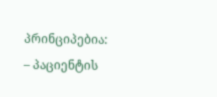პრინციპებია:
– პაციენტის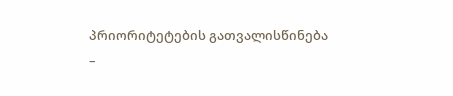პრიორიტეტების გათვალისწინება
–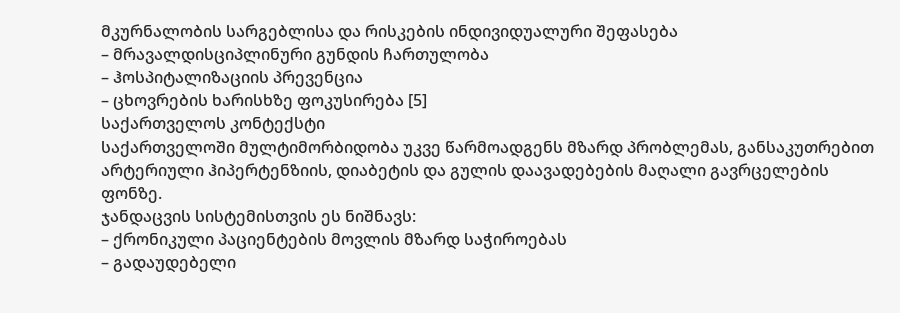მკურნალობის სარგებლისა და რისკების ინდივიდუალური შეფასება
– მრავალდისციპლინური გუნდის ჩართულობა
– ჰოსპიტალიზაციის პრევენცია
– ცხოვრების ხარისხზე ფოკუსირება [5]
საქართველოს კონტექსტი
საქართველოში მულტიმორბიდობა უკვე წარმოადგენს მზარდ პრობლემას, განსაკუთრებით არტერიული ჰიპერტენზიის, დიაბეტის და გულის დაავადებების მაღალი გავრცელების ფონზე.
ჯანდაცვის სისტემისთვის ეს ნიშნავს:
– ქრონიკული პაციენტების მოვლის მზარდ საჭიროებას
– გადაუდებელი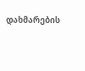დახმარების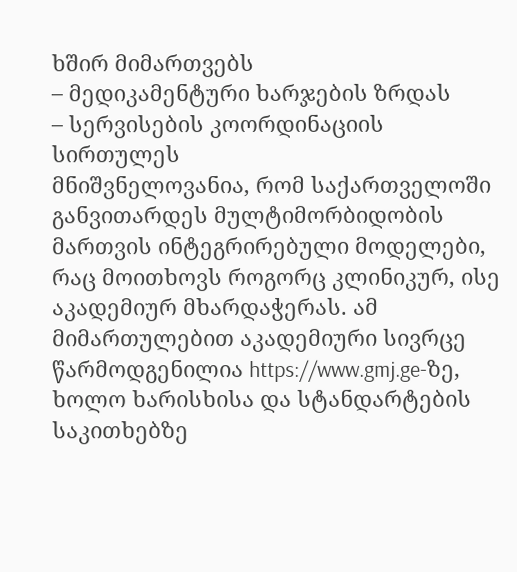ხშირ მიმართვებს
– მედიკამენტური ხარჯების ზრდას
– სერვისების კოორდინაციის სირთულეს
მნიშვნელოვანია, რომ საქართველოში განვითარდეს მულტიმორბიდობის მართვის ინტეგრირებული მოდელები, რაც მოითხოვს როგორც კლინიკურ, ისე აკადემიურ მხარდაჭერას. ამ მიმართულებით აკადემიური სივრცე წარმოდგენილია https://www.gmj.ge-ზე, ხოლო ხარისხისა და სტანდარტების საკითხებზე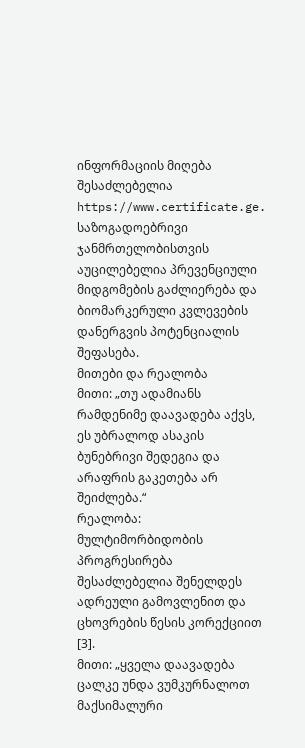ინფორმაციის მიღება შესაძლებელია https://www.certificate.ge.
საზოგადოებრივი ჯანმრთელობისთვის აუცილებელია პრევენციული მიდგომების გაძლიერება და ბიომარკერული კვლევების დანერგვის პოტენციალის შეფასება.
მითები და რეალობა
მითი: „თუ ადამიანს რამდენიმე დაავადება აქვს, ეს უბრალოდ ასაკის ბუნებრივი შედეგია და არაფრის გაკეთება არ შეიძლება.“
რეალობა: მულტიმორბიდობის პროგრესირება შესაძლებელია შენელდეს ადრეული გამოვლენით და ცხოვრების წესის კორექციით [3].
მითი: „ყველა დაავადება ცალკე უნდა ვუმკურნალოთ მაქსიმალური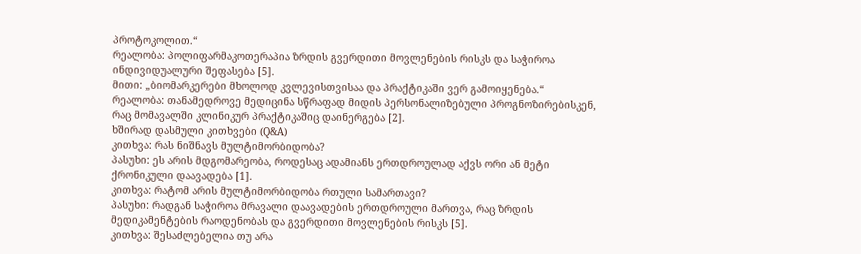პროტოკოლით.“
რეალობა: პოლიფარმაკოთერაპია ზრდის გვერდითი მოვლენების რისკს და საჭიროა ინდივიდუალური შეფასება [5].
მითი: „ბიომარკერები მხოლოდ კვლევისთვისაა და პრაქტიკაში ვერ გამოიყენება.“
რეალობა: თანამედროვე მედიცინა სწრაფად მიდის პერსონალიზებული პროგნოზირებისკენ, რაც მომავალში კლინიკურ პრაქტიკაშიც დაინერგება [2].
ხშირად დასმული კითხვები (Q&A)
კითხვა: რას ნიშნავს მულტიმორბიდობა?
პასუხი: ეს არის მდგომარეობა, როდესაც ადამიანს ერთდროულად აქვს ორი ან მეტი ქრონიკული დაავადება [1].
კითხვა: რატომ არის მულტიმორბიდობა რთული სამართავი?
პასუხი: რადგან საჭიროა მრავალი დაავადების ერთდროული მართვა, რაც ზრდის მედიკამენტების რაოდენობას და გვერდითი მოვლენების რისკს [5].
კითხვა: შესაძლებელია თუ არა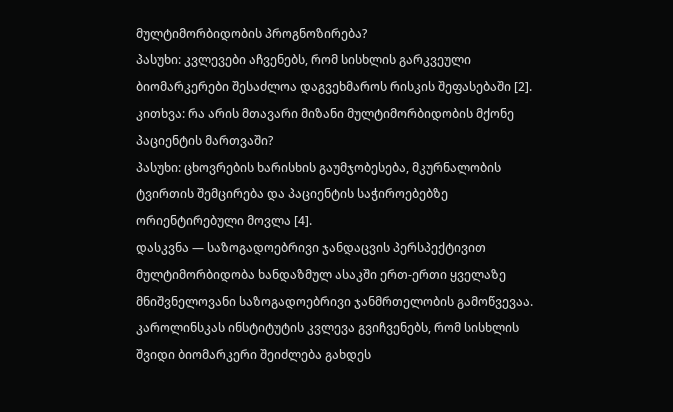მულტიმორბიდობის პროგნოზირება?
პასუხი: კვლევები აჩვენებს, რომ სისხლის გარკვეული ბიომარკერები შესაძლოა დაგვეხმაროს რისკის შეფასებაში [2].
კითხვა: რა არის მთავარი მიზანი მულტიმორბიდობის მქონე პაციენტის მართვაში?
პასუხი: ცხოვრების ხარისხის გაუმჯობესება, მკურნალობის ტვირთის შემცირება და პაციენტის საჭიროებებზე ორიენტირებული მოვლა [4].
დასკვნა — საზოგადოებრივი ჯანდაცვის პერსპექტივით
მულტიმორბიდობა ხანდაზმულ ასაკში ერთ-ერთი ყველაზე მნიშვნელოვანი საზოგადოებრივი ჯანმრთელობის გამოწვევაა. კაროლინსკას ინსტიტუტის კვლევა გვიჩვენებს, რომ სისხლის შვიდი ბიომარკერი შეიძლება გახდეს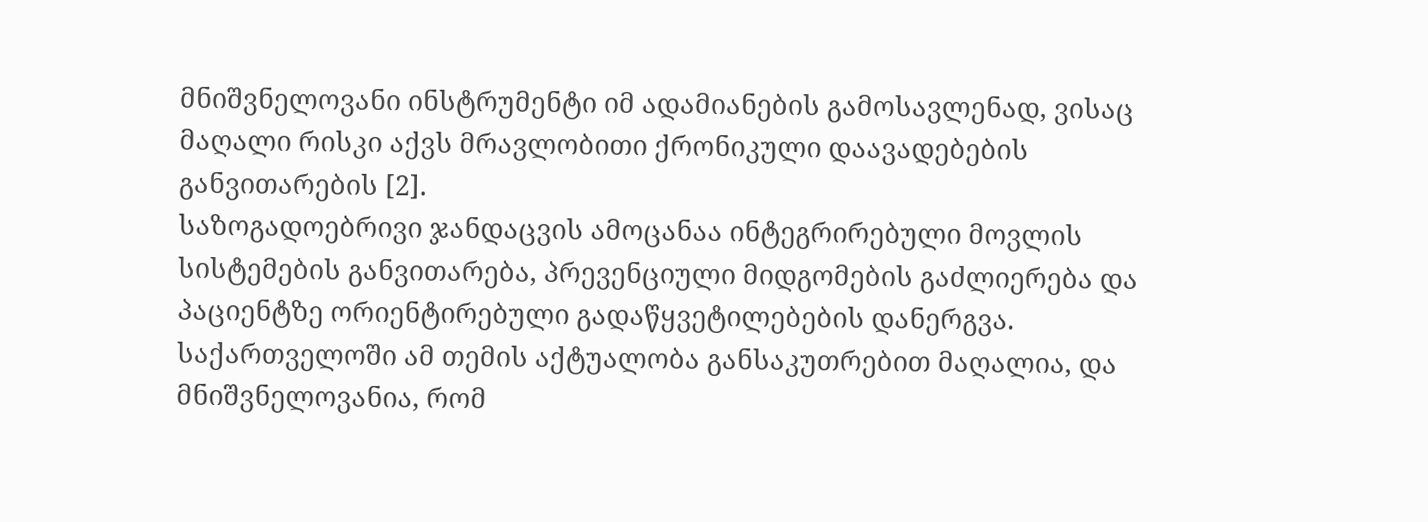მნიშვნელოვანი ინსტრუმენტი იმ ადამიანების გამოსავლენად, ვისაც მაღალი რისკი აქვს მრავლობითი ქრონიკული დაავადებების განვითარების [2].
საზოგადოებრივი ჯანდაცვის ამოცანაა ინტეგრირებული მოვლის სისტემების განვითარება, პრევენციული მიდგომების გაძლიერება და პაციენტზე ორიენტირებული გადაწყვეტილებების დანერგვა.
საქართველოში ამ თემის აქტუალობა განსაკუთრებით მაღალია, და მნიშვნელოვანია, რომ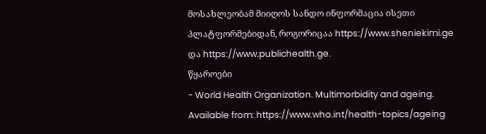მოსახლეობამ მიიღოს სანდო ინფორმაცია ისეთი პლატფორმებიდან, როგორიცაა https://www.sheniekimi.ge და https://www.publichealth.ge.
წყაროები
- World Health Organization. Multimorbidity and ageing. Available from: https://www.who.int/health-topics/ageing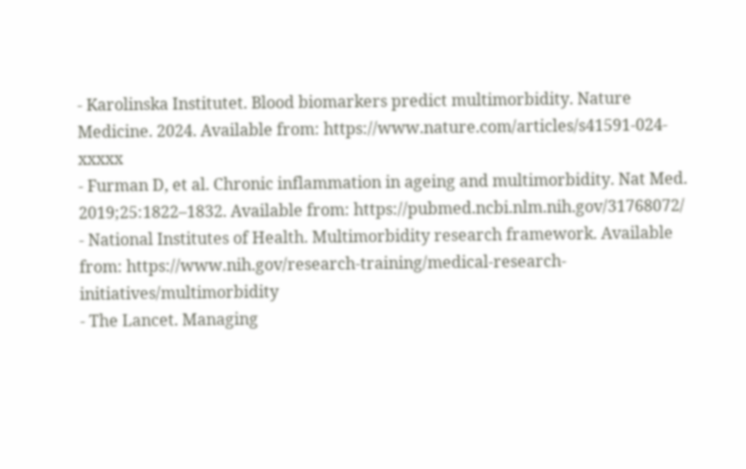- Karolinska Institutet. Blood biomarkers predict multimorbidity. Nature Medicine. 2024. Available from: https://www.nature.com/articles/s41591-024-xxxxx
- Furman D, et al. Chronic inflammation in ageing and multimorbidity. Nat Med. 2019;25:1822–1832. Available from: https://pubmed.ncbi.nlm.nih.gov/31768072/
- National Institutes of Health. Multimorbidity research framework. Available from: https://www.nih.gov/research-training/medical-research-initiatives/multimorbidity
- The Lancet. Managing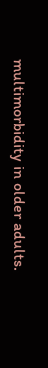multimorbidity in older adults.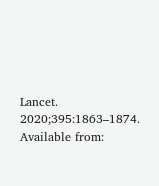Lancet. 2020;395:1863–1874. Available from: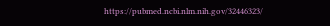https://pubmed.ncbi.nlm.nih.gov/32446323/